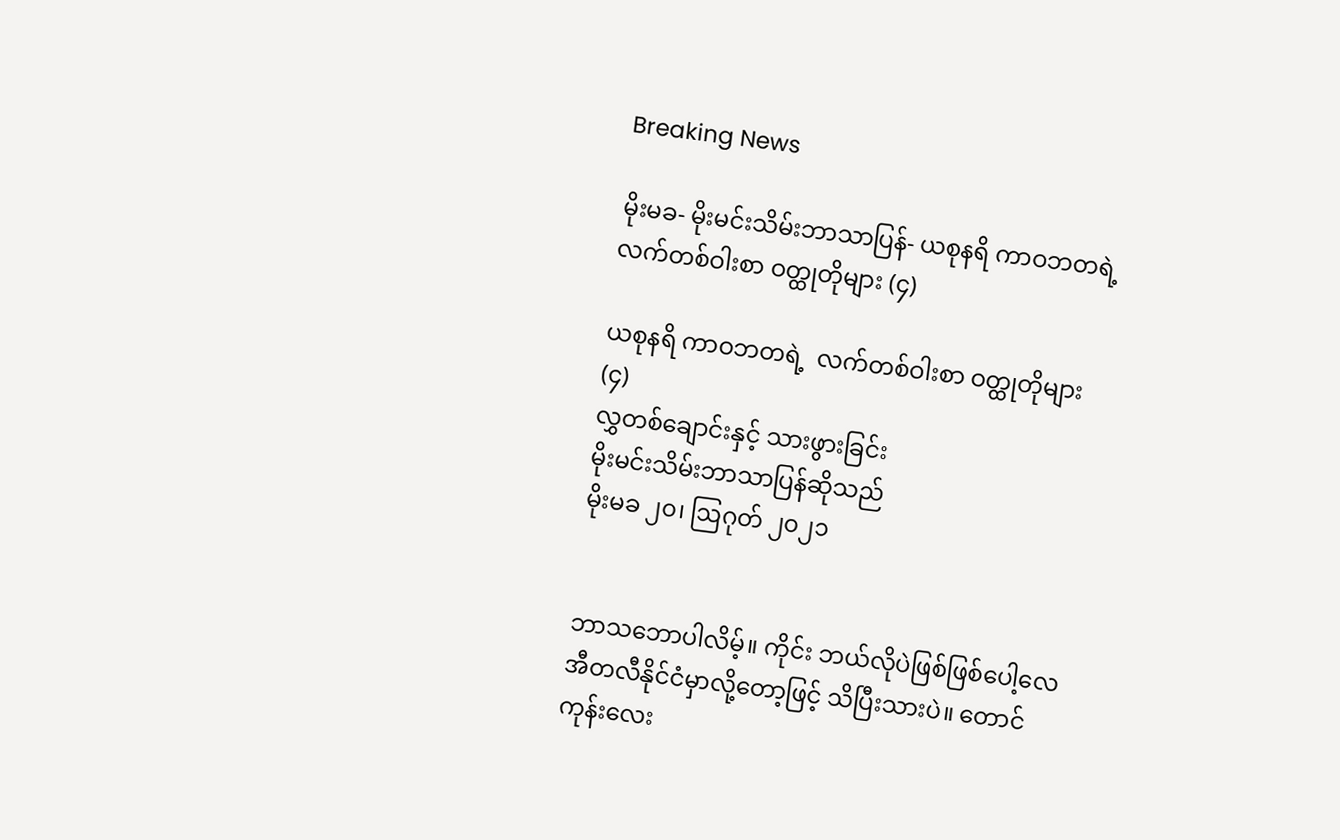Breaking News

မိုးမခ- မိုးမင်းသိမ်းဘာသာပြန်- ယစုနရိ ကာဝဘတရဲ့ လက်တစ်ဝါးစာ ဝတ္ထုတိုများ (၄)

ယစုနရိ ကာဝဘတရဲ့  လက်တစ်ဝါးစာ ဝတ္ထုတိုများ (၄)
လွှတစ်ချောင်းနှင့် သားဖွားခြင်း
မိုးမင်းသိမ်းဘာသာပြန်ဆိုသည်
မိုးမခ ၂၀၊ ဩဂုတ် ၂၀၂၁


ဘာသဘောပါလိမ့်။ ‌ကိုင်း ဘယ်လိုပဲဖြစ်ဖြစ်ပေါ့လေ အီတလီနိုင်ငံမှာလို့တော့ဖြင့် သိပြီးသားပဲ။ တောင်ကုန်းလေး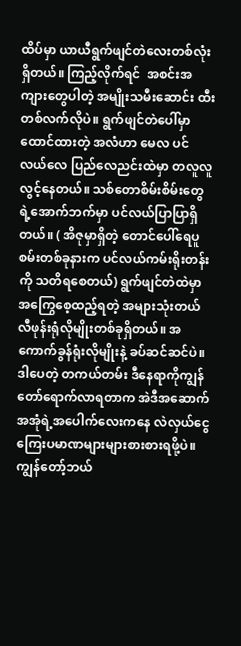ထိပ်မှာ ယာယီရွက်ဖျင်တဲလေးတစ်လုံးရှိတယ်။ ကြည့်လိုက်ရင်  အစင်းအကျားတွေပါတဲ့ အမျိုးသမီးဆောင်း ထီးတစ်လက်လိုပဲ။ ရွက်ဖျင်တဲပေါ်မှာထောင်ထားတဲ့ အလံဟာ မေလ ပင်လယ်လေ ပြည်လေညင်းထဲမှာ တလူလူလွင့်နေတယ်။ သစ်တောစိမ်းစိမ်းတွေရဲ့အောက်ဘက်မှာ ပင်လယ်ပြာပြာရှိတယ်။ ( အိဇုမှာရှိတဲ့ တောင်ပေါ်ရေပူစမ်းတစ်ခုနားက ပင်လယ်ကမ်းရိုးတန်းကို သတိရစေတယ်) ရွက်ဖျင်တဲထဲမှာ အကြွေစေ့ထည့်ရတဲ့ အများသုံးတယ်လီဖုန်းရုံလိုမျိုးတစ်ခုရှိတယ်။ အကောက်ခွန်ရုံးလိုမျိုးနဲ့ ခပ်ဆင်ဆင်ပဲ။ ဒါပေတဲ့ တကယ်တမ်း ဒီနေရာကိုကျွန်တော်ရောက်လာရတာက အဲဒီအဆောက်အအုံရဲ့အပေါက်လေးကနေ လဲလှယ်ငွေကြေးပမာဏများများစားစားရဖို့ပဲ။
ကျွန်တော့်ဘယ်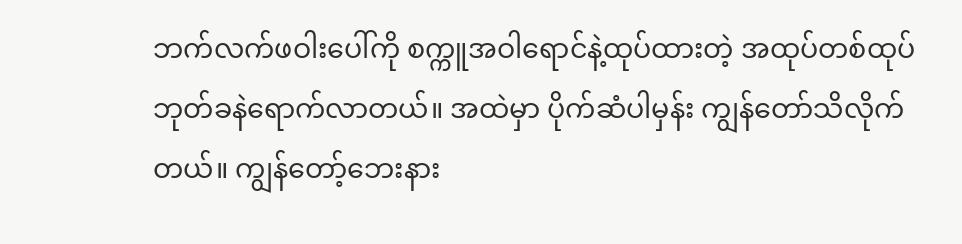ဘက်လက်ဖဝါးပေါ်ကို စက္ကူအဝါရောင်နဲ့ထုပ်ထားတဲ့ အထုပ်တစ်ထုပ် ဘုတ်ခနဲရောက်လာတယ်။ အထဲမှာ ပိုက်ဆံပါမှန်း ကျွန်တော်သိလိုက်တယ်။ ကျွန်တော့်ဘေးနား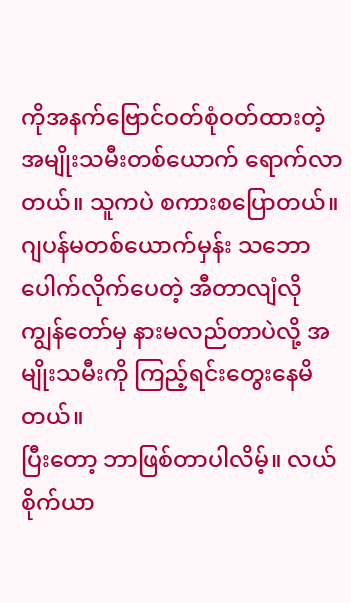ကိုအနက်ဗြောင်ဝတ်စုံဝတ်ထားတဲ့ အမျိုးသမီးတစ်ယောက် ရောက်လာတယ်။ သူကပဲ စကားစပြောတယ်။ ဂျပန်မတစ်ယောက်မှန်း သဘောပေါက်လိုက်ပေတဲ့ အီတာလျံလို ကျွန်တော်မှ နားမလည်တာပဲလို့ အမျိုးသမီးကို ကြည့်ရင်းတွေးနေမိတယ်။
ပြီးတော့ ဘာဖြစ်တာပါလိမ့်။ လယ်စိုက်ယာ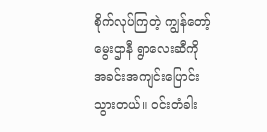စိုက်လုပ်ကြတဲ့ ကျွန်တော့်မွေးဌာနီ ရွာလေးဆီကို အခင်းအကျင်းပြောင်းသွားတယ်။ ဝင်းတံခါး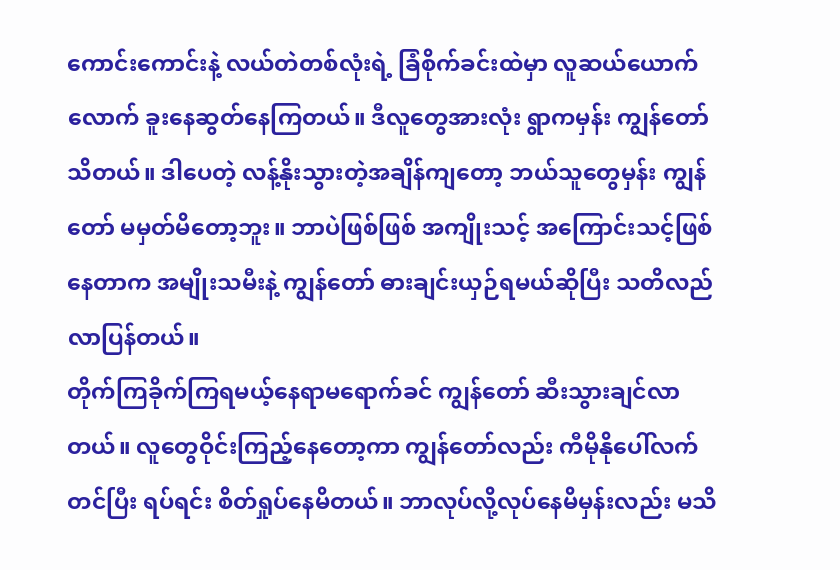ကောင်းကောင်းနဲ့ လယ်တဲတစ်လုံးရဲ့ ခြံစိုက်ခင်းထဲမှာ လူဆယ်ယောက်လောက် ခူးနေဆွတ်နေကြတယ်။ ဒီလူတွေအားလုံး ရွာကမှန်း ကျွန်တော်သိတယ်။ ဒါပေတဲ့ လန့်နိုးသွားတဲ့အချိန်ကျတော့ ဘယ်သူတွေမှန်း ကျွန်တော် မမှတ်မိတော့ဘူး။ ဘာပဲဖြစ်ဖြစ် အကျိုးသင့် အကြောင်းသင့်ဖြစ်နေတာက အမျိုးသမီးနဲ့ ကျွန်တော် ဓားချင်းယှဉ်ရမယ်ဆိုပြီး သတိလည်လာပြန်တယ်။
တိုက်ကြခိုက်ကြရမယ့်နေရာမရောက်ခင် ကျွန်တော် ဆီးသွားချင်လာတယ်။ လူတွေဝိုင်းကြည့်နေတော့ကာ ကျွန်တော်လည်း ကီမိုနိုပေါ်လက်တင်ပြီး ရပ်ရင်း စိတ်ရှုပ်နေမိတယ်။ ဘာလုပ်လို့လုပ်နေမိမှန်းလည်း မသိ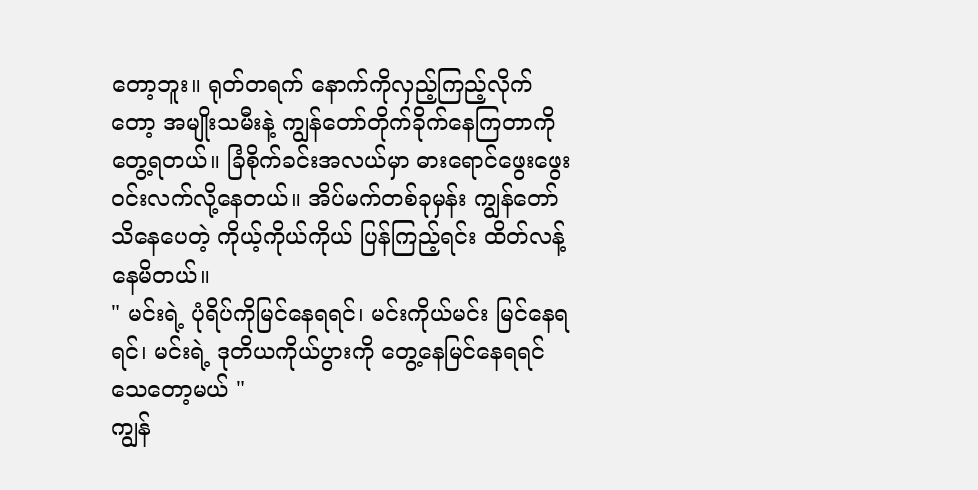တော့ဘူး။ ရုတ်တရက် နောက်ကိုလှည့်ကြည့်လိုက်တော့ အမျိုးသမီးနဲ့ ကျွန်တော်တိုက်ခိုက်နေကြတာကို တွေ့ရတယ်။ ခြံစိုက်ခင်းအလယ်မှာ ဓားရောင်ဖွေးဖွေး ဝင်းလက်လို့နေတယ်။ အိပ်မက်တစ်ခုမှန်း ကျွန်တော်သိနေပေတဲ့ ကိုယ့်ကိုယ်ကိုယ် ပြန်ကြည့်ရင်း ထိတ်လန့်နေမိတယ်။
" မင်းရဲ့ ပုံရိပ်ကိုမြင်နေရရင်၊ မင်းကိုယ်မင်း မြင်နေရရင်၊ မင်းရဲ့ ဒုတိယကိုယ်ပွားကို တွေ့နေမြင်နေရရင် သေတော့မယ် "
ကျွန်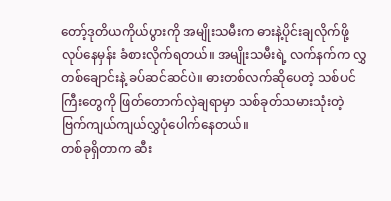တော့်ဒုတိယကိုယ်ပွားကို အမျိုးသမီးက ဓားနဲ့ပိုင်းချလိုက်ဖို့ လုပ်နေမှန်း ခံစားလိုက်ရတယ်။ အမျိုးသမီးရဲ့ လက်နက်က လွှတစ်ချောင်းနဲ့ ခပ်ဆင်ဆင်ပဲ။ ဓားတစ်လက်ဆိုပေတဲ့ သစ်ပင်ကြီးတွေကို ဖြတ်တောက်လှဲချရာမှာ သစ်ခုတ်သမားသုံးတဲ့ ဗြက်ကျယ်ကျယ်လွှပုံပေါက်နေတယ်။
တစ်ခုရှိတာက ဆီး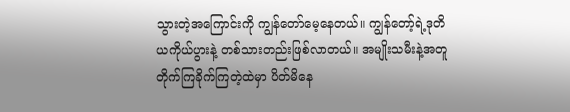သွားတဲ့အကြောင်းကို ကျွန်တော်မေ့နေတယ်။ ကျွန်တော့်ရဲ့ဒုတိယကိုယ်ပွားနဲ့ တစ်သားတည်းဖြစ်လာတယ်။ အမျိုးသမီးနဲ့အတူ တိုက်ကြခိုက်ကြတဲ့ထဲမှာ ပိတ်မိနေ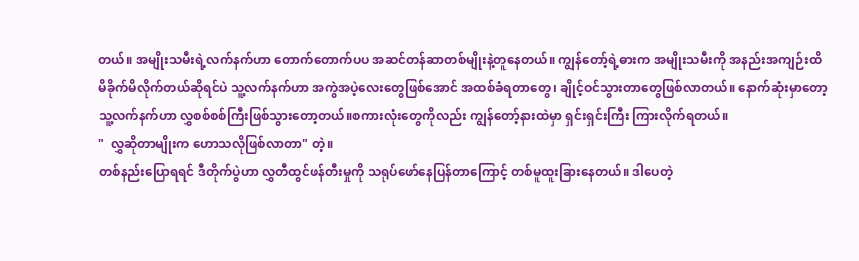တယ်။ အမျိုးသမီးရဲ့လက်နက်ဟာ တောက်တောက်ပပ အဆင်တန်ဆာတစ်မျိုးနဲ့တူနေတယ်။ ကျွန်တော့်ရဲ့ဓားက အမျိုးသမီးကို အနည်းအကျဉ်းထိမိခိုက်မိလိုက်တယ်ဆိုရင်ပဲ သူ့လက်နက်ဟာ အကွဲအပဲ့လေးတွေဖြစ်အောင် အထစ်ခံရတာတွေ၊ ချိုင့်ဝင်သွားတာတွေဖြစ်လာတယ်။ နောက်ဆုံးမှာတော့ သူ့လက်နက်ဟာ လွှစစ်စစ်ကြီးဖြစ်သွားတော့တယ်။စကားလုံးတွေကိုလည်း ကျွန်တော့်နားထဲမှာ ရှင်းရှင်းကြီး ကြားလိုက်ရတယ်။
"  လွှဆိုတာမျိုးက ဟောသလိုဖြစ်လာတာ" တဲ့။
တစ်နည်းပြောရရင် ဒီတိုက်ပွဲဟာ လွှတီထွင်ဖန်တီးမှုကို သရုပ်ဖော်နေပြန်တာကြောင့် တစ်မူထူးခြားနေတယ်။ ဒါပေတဲ့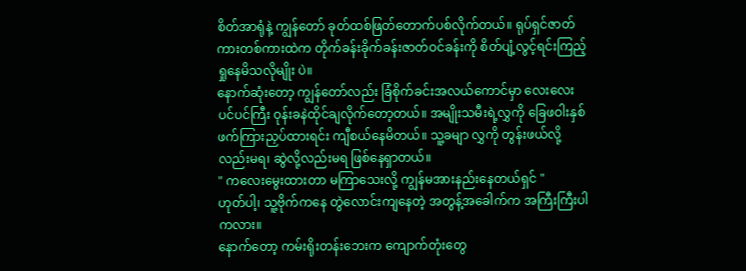စိတ်အာရုံနဲ့ ကျွန်တော် ခုတ်ထစ်ဖြတ်တောက်ပစ်လိုက်တယ်။ ရုပ်ရှင်ဇာတ်ကားတစ်ကားထဲက တိုက်ခန်းခိုက်ခန်းဇာတ်ဝင်ခန်းကို စိတ်ပျံ့လွင့်ရင်းကြည့်ရှုနေမိသလိုမျိုး ပဲ။
နောက်ဆုံးတော့ ကျွန်တော်လည်း ခြံစိုက်ခင်းအလယ်ကောင်မှာ လေးလေးပင်ပင်ကြီး ဝုန်းခနဲထိုင်ချလိုက်တော့တယ်။ အမျိုးသမီးရဲ့လွှကို ခြေဖဝါးနှစ်ဖက်ကြားညှပ်ထားရင်း ကျီစယ်နေမိတယ်။ သူ့ခမျာ လွှကို တွန်းဖယ်လို့လည်းမရ၊ ဆွဲလို့လည်းမရ ဖြစ်နေရှာတယ်။
" ကလေးမွေးထားတာ မကြာသေးလို့ ကျွန်မအားနည်းနေတယ်ရှင် "
ဟုတ်ပါ့၊ သူ့ဗိုက်ကနေ တွဲလောင်းကျနေတဲ့ အတွန့်အခေါက်က အကြီးကြီးပါကလား။
နောက်တော့ ကမ်းရိုးတန်းဘေးက ကျောက်တုံးတွေ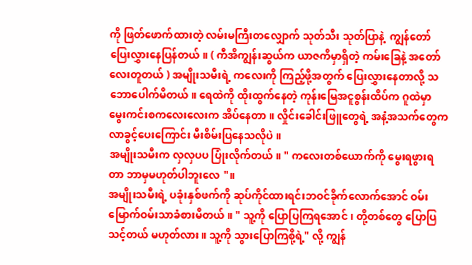ကို ဖြတ်ဖောက်ထားတဲ့ လမ်းမကြီးတလျှောက် သုတ်သီး သုတ်ပြာနဲ့  ကျွန်တော်ပြေးလွှားနေပြန်တယ်။ ( ကီအိကျွန်းဆွယ်က ယာဇကိမှာရှိတဲ့ ကမ်းခြေနဲ့ အတော်လေးတူတယ် ) အမျိုးသမီးရဲ့ ကလေးကို ကြည့်ဖို့အတွက် ပြေးလွှားနေတာလို့ သဘောပေါက်မိတယ်။ ရေထဲကို ထိုးထွက်နေတဲ့ ကုန်းမြေအငူစွန်းထိပ်က ဂူထဲမှာ မွေးကင်းစကလေးလေးက အိပ်နေတာ။ လှိုင်းခေါင်းဖြူတွေရဲ့ အနံ့အသက်တွေက လာခွင့်ပေးကြောင်း မီးစိမ်းပြနေသလိုပဲ။
အမျိုးသမီးက လှလှပပ ပြုံးလိုက်တယ်။ " ကလေးတစ်ယောက်ကို မွေးရဖွားရတာ ဘာမှမဟုတ်ပါဘူးလေ "။
အမျိုးသမီးရဲ့ ပခုံးနှစ်ဖက်ကို ဆုပ်ကိုင်ထားရင်းဘဝင်ခိုက်လောက်အောင် ဝမ်းမြောက်ဝမ်းသာခံစားမိတယ်။ " သူ့ကို ပြောပြကြရအောင်၊ တို့တစ်တွေ ပြောပြသင့်တယ် မဟုတ်လား။ သူ့ကို သွားပြောကြစို့ရဲ့" လို့ ကျွန်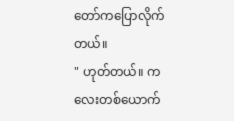တော်ကပြောလိုက်တယ်။
" ဟုတ်တယ်။ ကလေးတစ်ယောက်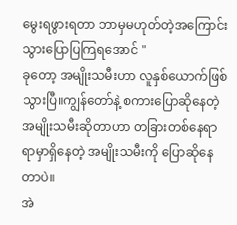မွေးရဖွားရတာ ဘာမှမဟုတ်တဲ့အကြောင်း သွားပြောပြကြရအောင် "
ခုတော့ အမျိုးသမီးဟာ လူနှစ်ယောက်ဖြစ်သွားပြီ။ကျွန်တော်နဲ့ စကားပြောဆိုနေတဲ့ အမျိုးသမီးဆိုတာဟာ တခြားတစ်နေရာရာမှာရှိနေတဲ့ အမျိုးသမီးကို ပြောဆိုနေတာပဲ။
အဲ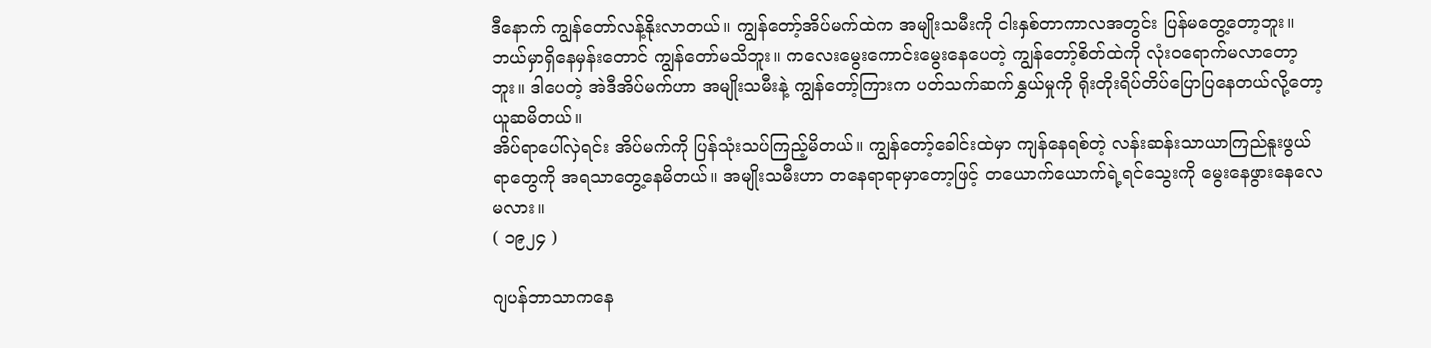ဒီနောက် ကျွန်တော်လန့်နိုးလာတယ်။ ကျွန်တော့်အိပ်မက်ထဲက အမျိုးသမီးကို ငါးနှစ်တာကာလအတွင်း ပြန်မတွေ့တော့ဘူး။ ဘယ်မှာရှိနေမှန်းတောင် ကျွန်တော်မသိဘူး။ ကလေးမွေးကောင်းမွေးနေပေတဲ့ ကျွန်တော့်စိတ်ထဲကို လုံးဝရောက်မလာတော့ဘူး။ ဒါပေတဲ့ အဲဒီအိပ်မက်ဟာ အမျိုးသမီးနဲ့ ကျွန်တော့်ကြားက ပတ်သက်ဆက်နွှယ်မှုကို ရိုးတိုးရိပ်တိပ်ပြောပြနေတယ်လို့တော့ ယူဆမိတယ်။
အိပ်ရာပေါ်လှဲရင်း အိပ်မက်ကို ပြန်သုံးသပ်ကြည့်မိတယ်။ ကျွန်တော့်ခေါင်းထဲမှာ ကျန်နေရစ်တဲ့ လန်းဆန်းသာယာကြည်နူးဖွယ်ရာတွေကို အရသာတွေ့နေမိတယ်။ အမျိုးသမီးဟာ ‌တနေရာရာမှာတော့ဖြင့် တယောက်ယောက်ရဲ့ရင်သွေးကို မွေးနေဖွားနေလေမလား။
( ၁၉၂၄ )

ဂျပန်ဘာသာက‌နေ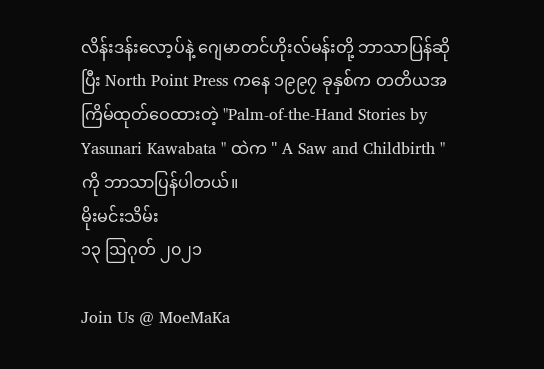လိန်းဒန်းလော့ပ်နဲ့ ဂျေမာတင်ဟိုးလ်မန်းတို့ ဘာသာပြန်ဆိုပြီး North Point Press ကနေ ၁၉၉၇ ခုနှစ်က တတိယအကြိမ်ထုတ်ဝေထားတဲ့ "Palm-of-the-Hand Stories by Yasunari Kawabata " ထဲက " A Saw and Childbirth " ကို ဘာသာပြန်ပါတယ်။
မိုးမင်းသိမ်း
၁၃ ဩဂုတ် ၂၀၂၁

Join Us @ MoeMaKa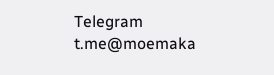Telegram
t.me@moemaka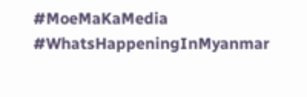#MoeMaKaMedia
#WhatsHappeningInMyanmar